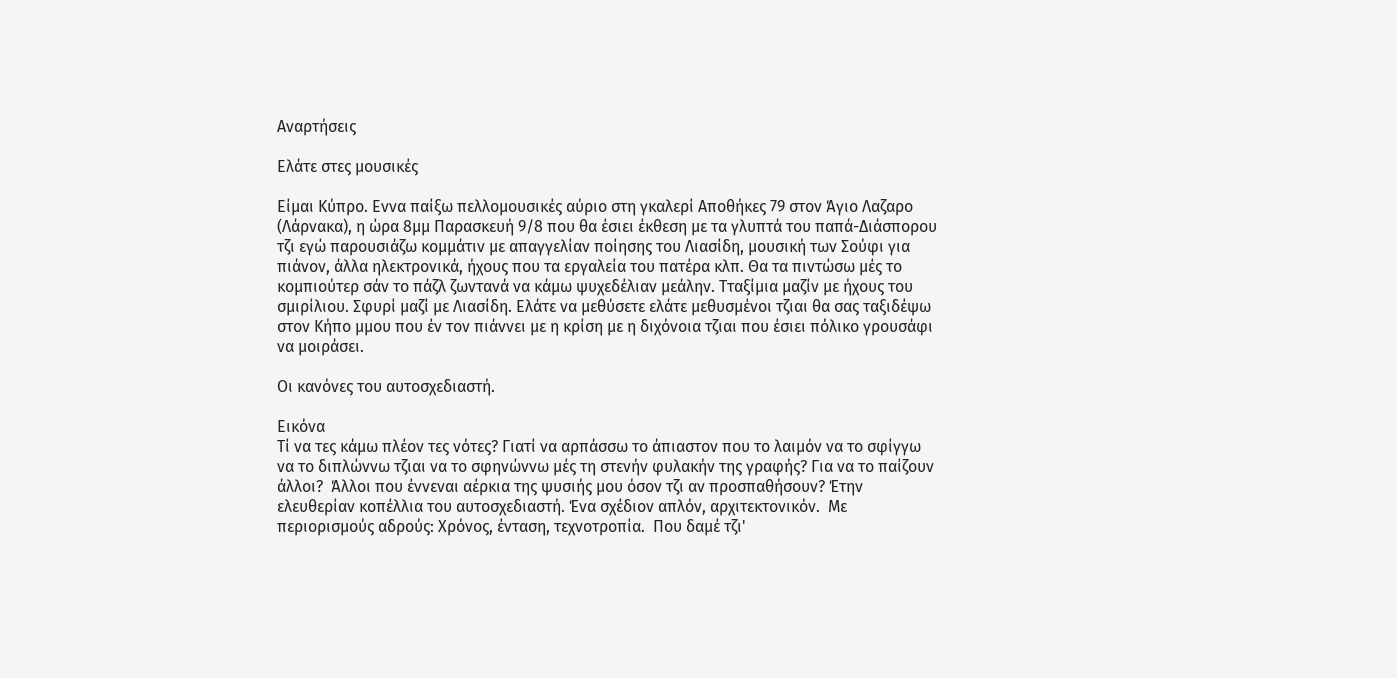Αναρτήσεις

Ελάτε στες μουσικές

Είμαι Κύπρο. Εννα παίξω πελλομουσικές αύριο στη γκαλερί Αποθήκες 79 στον Άγιο Λαζαρο (Λάρνακα), η ώρα 8μμ Παρασκευή 9/8 που θα έσιει έκθεση με τα γλυπτά του παπά-Διάσπορου τζι εγώ παρουσιάζω κομμάτιν με απαγγελίαν ποίησης του Λιασίδη, μουσική των Σούφι για πιάνον, άλλα ηλεκτρονικά, ήχους που τα εργαλεία του πατέρα κλπ. Θα τα πιντώσω μές το κομπιούτερ σάν το πάζλ ζωντανά να κάμω ψυχεδέλιαν μεάλην. Τταξίμια μαζίν με ήχους του σμιρίλιου. Σφυρί μαζί με Λιασίδη. Ελάτε να μεθύσετε ελάτε μεθυσμένοι τζιαι θα σας ταξιδέψω στον Κήπο μμου που έν τον πιάννει με η κρίση με η διχόνοια τζιαι που έσιει πόλικο γρουσάφι να μοιράσει.

Οι κανόνες του αυτοσχεδιαστή.

Εικόνα
Τί να τες κάμω πλέον τες νότες? Γιατί να αρπάσσω το άπιαστον που το λαιμόν να το σφίγγω να το διπλώννω τζιαι να το σφηνώννω μές τη στενήν φυλακήν της γραφής? Για να το παίζουν άλλοι?  Άλλοι που έννεναι αέρκια της ψυσιής μου όσον τζι αν προσπαθήσουν? Έτην ελευθερίαν κοπέλλια του αυτοσχεδιαστή. Ένα σχέδιον απλόν, αρχιτεκτονικόν.  Με περιορισμούς αδρούς: Χρόνος, ένταση, τεχνοτροπία.  Που δαμέ τζι'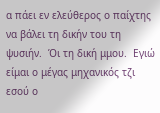α πάει εν ελεύθερος ο παίχτης να βάλει τη δικήν του τη ψυσιήν.  Όι τη δική μμου.  Εγιώ είμαι ο μέγας μηχανικός τζι εσού ο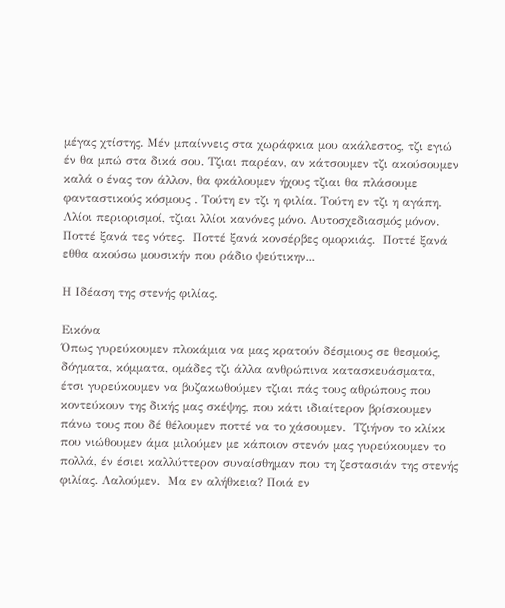μέγας χτίστης. Μέν μπαίννεις στα χωράφκια μου ακάλεστος, τζι εγιώ έν θα μπώ στα δικά σου. Τζιαι παρέαν, αν κάτσουμεν τζι ακούσουμεν καλά ο ένας τον άλλον, θα φκάλουμεν ήχους τζιαι θα πλάσουμε φανταστικούς κόσμους . Τούτη εν τζι η φιλία. Τούτη εν τζι η αγάπη. Λλίοι περιορισμοί, τζιαι λλίοι κανόνες μόνο. Αυτοσχεδιασμός μόνον. Ποττέ ξανά τες νότες.  Ποττέ ξανά κονσέρβες ομορκιάς.  Ποττέ ξανά εθθα ακούσω μουσικήν που ράδιο ψεύτικην...

Η Ιδέαση της στενής φιλίας.

Εικόνα
Όπως γυρεύκουμεν πλοκάμια να μας κρατούν δέσμιους σε θεσμούς, δόγματα, κόμματα, ομάδες τζι άλλα ανθρώπινα κατασκευάσματα, έτσι γυρεύκουμεν να βυζακωθούμεν τζιαι πάς τους αθρώπους που κοντεύκουν της δικής μας σκέψης, που κάτι ιδιαίτερον βρίσκουμεν πάνω τους που δέ θέλουμεν ποττέ να το χάσουμεν.  Τζιήνον το κλίκκ που νιώθουμεν άμα μιλούμεν με κάποιον στενόν μας γυρεύκουμεν το πολλά, έν έσιει καλλύττερον συναίσθημαν που τη ζεστασιάν της στενής φιλίας. Λαλούμεν.  Μα εν αλήθκεια? Ποιά εν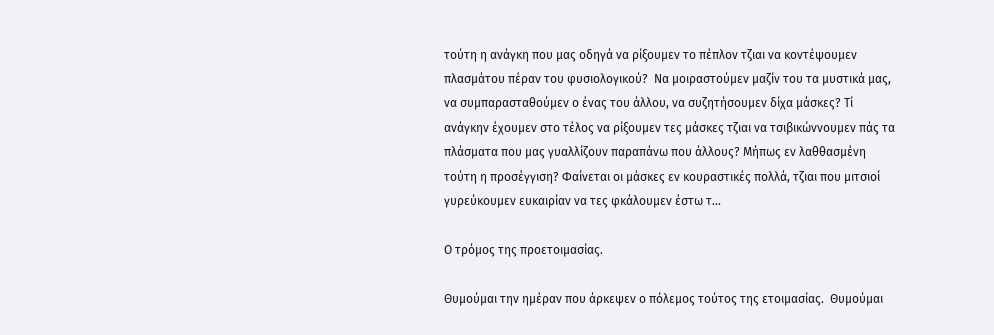τούτη η ανάγκη που μας οδηγά να ρίξουμεν το πέπλον τζιαι να κοντέψουμεν πλασμάτου πέραν του φυσιολογικού?  Να μοιραστούμεν μαζίν του τα μυστικά μας, να συμπαρασταθούμεν ο ένας του άλλου, να συζητήσουμεν δίχα μάσκες? Τί ανάγκην έχουμεν στο τέλος να ρίξουμεν τες μάσκες τζιαι να τσιβικώννουμεν πάς τα πλάσματα που μας γυαλλίζουν παραπάνω που άλλους? Μήπως εν λαθθασμένη τούτη η προσέγγιση? Φαίνεται οι μάσκες εν κουραστικές πολλά, τζιαι που μιτσιοί γυρεύκουμεν ευκαιρίαν να τες φκάλουμεν έστω τ...

Ο τρόμος της προετοιμασίας.

Θυμούμαι την ημέραν που άρκεψεν ο πόλεμος τούτος της ετοιμασίας.  Θυμούμαι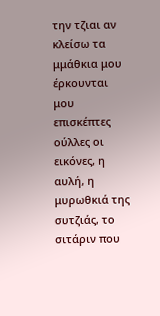την τζιαι αν κλείσω τα μμάθκια μου έρκουνται μου επισκέπτες ούλλες οι εικόνες, η αυλή, η μυρωθκιά της συτζιάς, το σιτάριν που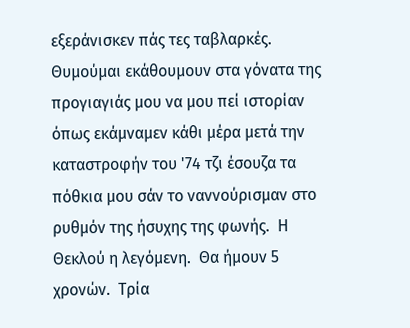εξεράνισκεν πάς τες ταβλαρκές.  Θυμούμαι εκάθουμουν στα γόνατα της προγιαγιάς μου να μου πεί ιστορίαν όπως εκάμναμεν κάθι μέρα μετά την καταστροφήν του '74 τζι έσουζα τα πόθκια μου σάν το ναννούρισμαν στο ρυθμόν της ήσυχης της φωνής.  Η Θεκλού η λεγόμενη.  Θα ήμουν 5 χρονών.  Τρία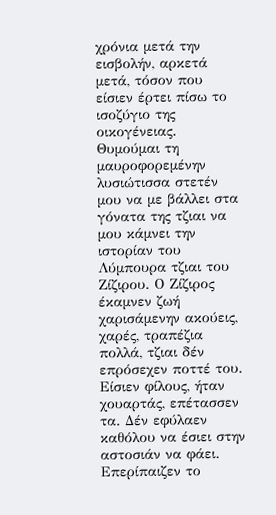χρόνια μετά την εισβολήν, αρκετά μετά, τόσον που είσιεν έρτει πίσω το ισοζύγιο της οικογένειας.  Θυμούμαι τη μαυροφορεμένην λυσιώτισσα στετέν μου να με βάλλει στα γόνατα της τζιαι να μου κάμνει την ιστορίαν του Λύμπουρα τζιαι του Ζίζιρου. Ο Ζίζιρος έκαμνεν ζωή χαρισάμενην ακούεις, χαρές, τραπέζια πολλά, τζιαι δέν επρόσεχεν ποττέ του.  Είσιεν φίλους, ήταν χουαρτάς, επέτασσεν τα. Δέν εφύλαεν καθόλου να έσιει στην αστοσιάν να φάει.  Επερίπαιζεν το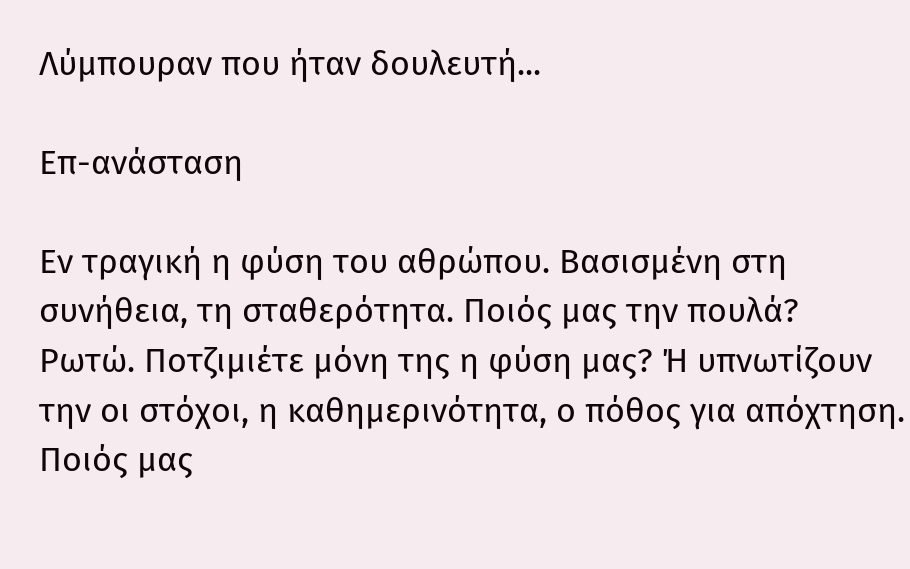Λύμπουραν που ήταν δουλευτή...

Επ-ανάσταση

Εν τραγική η φύση του αθρώπου. Βασισμένη στη συνήθεια, τη σταθερότητα. Ποιός μας την πουλά?  Ρωτώ. Ποτζιμιέτε μόνη της η φύση μας? Ή υπνωτίζουν την οι στόχοι, η καθημερινότητα, ο πόθος για απόχτηση.  Ποιός μας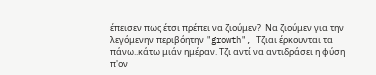έπεισεν πως έτσι πρέπει να ζιούμεν?  Να ζιούμεν για την λεγόμενην περιβόητην "growth", Τζιαι έρκουνται τα πάνω..κάτω μιάν ημέραν. Τζι αντί να αντιδράσει η φύση π'ον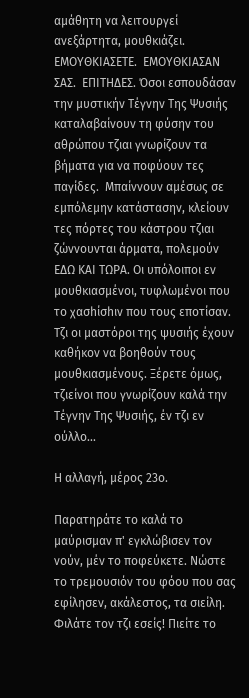αμάθητη να λειτουργεί ανεξάρτητα, μουθκιάζει. ΕΜΟΥΘΚΙΑΣΕΤΕ.  ΕΜΟΥΘΚΙΑΣΑΝ ΣΑΣ.  ΕΠΙΤΗΔΕΣ. Όσοι εσπουδάσαν την μυστικήν Τέγνην Της Ψυσιής καταλαβαίνουν τη φύσην του αθρώπου τζιαι γνωρίζουν τα βήματα για να ποφύουν τες παγίδες.  Μπαίννουν αμέσως σε εμπόλεμην κατάστασην, κλείουν τες πόρτες του κάστρου τζιαι ζώννουνται άρματα, πολεμούν ΕΔΩ ΚΑΙ ΤΩΡΑ. Οι υπόλοιποι εν μουθκιασμένοι, τυφλωμένοι που το χασhίσhιν που τους εποτίσαν. Τζι οι μαστόροι της ψυσιής έχουν καθήκον να βοηθούν τους μουθκιασμένους. Ξέρετε όμως, τζιείνοι που γνωρίζουν καλά την Τέγνην Της Ψυσιής, έν τζι εν ούλλο...

Η αλλαγή, μέρος 23ο.

Παρατηράτε το καλά το μαύρισμαν π' εγκλώβισεν τον νούν, μέν το ποφεύκετε. Νώστε το τρεμουσιόν του φόου που σας εφίλησεν, ακάλεστος, τα σιείλη. Φιλάτε τον τζι εσείς! Πιείτε το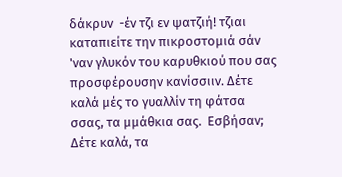δάκρυν  -έν τζι εν ψατζιή! τζιαι καταπιείτε την πικροστομιά σάν 'ναν γλυκόν του καρυθκιού που σας προσφέρουσην κανίσσιιν. Δέτε καλά μές το γυαλλίν τη φάτσα σσας, τα μμάθκια σας.  Εσβήσαν; Δέτε καλά, τα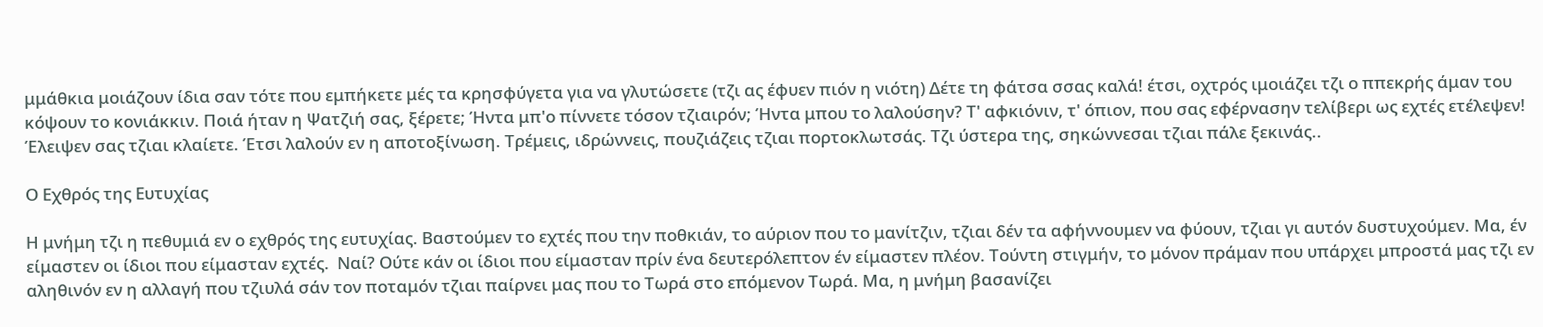μμάθκια μοιάζουν ίδια σαν τότε που εμπήκετε μές τα κρησφύγετα για να γλυτώσετε (τζι ας έφυεν πιόν η νιότη) Δέτε τη φάτσα σσας καλά! έτσι, οχτρός ιμοιάζει τζι ο ππεκρής άμαν του κόψουν το κονιάκκιν. Ποιά ήταν η Ψατζιή σας, ξέρετε; Ήντα μπ'ο πίννετε τόσον τζιαιρόν; Ήντα μπου το λαλούσην? Τ' αφκιόνιν, τ' όπιον, που σας εφέρνασην τελίβερι ως εχτές ετέλεψεν! Έλειψεν σας τζιαι κλαίετε. Έτσι λαλούν εν η αποτοξίνωση. Τρέμεις, ιδρώννεις, πουζιάζεις τζιαι πορτοκλωτσάς. Τζι ύστερα της, σηκώννεσαι τζιαι πάλε ξεκινάς..

Ο Εχθρός της Ευτυχίας

Η μνήμη τζι η πεθυμιά εν ο εχθρός της ευτυχίας. Βαστούμεν το εχτές που την ποθκιάν, το αύριον που το μανίτζιν, τζιαι δέν τα αφήννουμεν να φύουν, τζιαι γι αυτόν δυστυχούμεν. Μα, έν είμαστεν οι ίδιοι που είμασταν εχτές.  Ναί? Ούτε κάν οι ίδιοι που είμασταν πρίν ένα δευτερόλεπτον έν είμαστεν πλέον. Τούντη στιγμήν, το μόνον πράμαν που υπάρχει μπροστά μας τζι εν αληθινόν εν η αλλαγή που τζιυλά σάν τον ποταμόν τζιαι παίρνει μας που το Τωρά στο επόμενον Τωρά. Μα, η μνήμη βασανίζει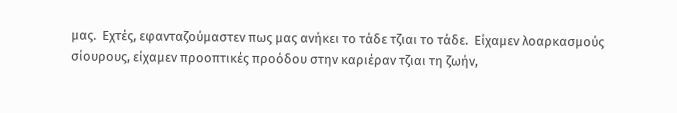μας.  Εχτές, εφανταζούμαστεν πως μας ανήκει το τάδε τζιαι το τάδε.  Είχαμεν λοαρκασμούς σίουρους, είχαμεν προοπτικές προόδου στην καριέραν τζιαι τη ζωήν,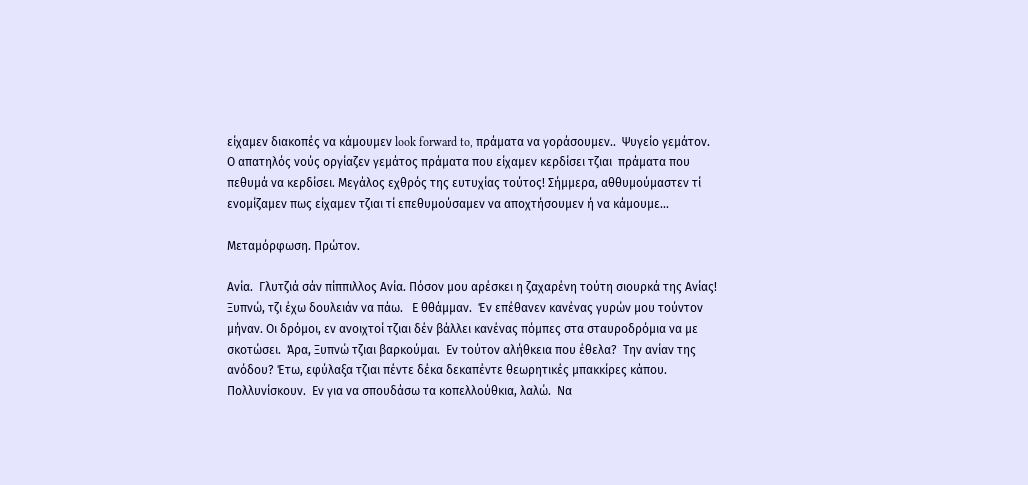είχαμεν διακοπές να κάμουμεν look forward to, πράματα να γοράσουμεν..  Ψυγείο γεμάτον.  Ο απατηλός νούς οργίαζεν γεμάτος πράματα που είχαμεν κερδίσει τζιαι  πράματα που πεθυμά να κερδίσει. Μεγάλος εχθρός της ευτυχίας τούτος! Σήμμερα, αθθυμούμαστεν τί ενομίζαμεν πως είχαμεν τζιαι τί επεθυμούσαμεν να αποχτήσουμεν ή να κάμουμε...

Μεταμόρφωση. Πρώτον.

Ανία.  Γλυτζιά σάν πίππιλλος Ανία. Πόσον μου αρέσκει η ζαχαρένη τούτη σιουρκά της Ανίας! Ξυπνώ, τζι έχω δουλειάν να πάω.   Ε θθάμμαν.  Έν επέθανεν κανένας γυρών μου τούντον μήναν. Οι δρόμοι, εν ανοιχτοί τζιαι δέν βάλλει κανένας πόμπες στα σταυροδρόμια να με σκοτώσει.  Άρα, Ξυπνώ τζιαι βαρκούμαι.  Εν τούτον αλήθκεια που έθελα?  Την ανίαν της ανόδου? Έτω, εφύλαξα τζιαι πέντε δέκα δεκαπέντε θεωρητικές μπακκίρες κάπου.  Πολλυνίσκουν.  Εν για να σπουδάσω τα κοπελλούθκια, λαλώ.  Να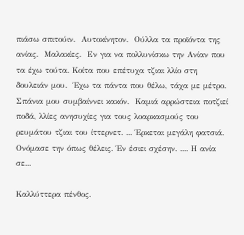πιάσω σπιτούιν.  Αυτοκίνητον.  Ούλλα τα προϊόντα της ανίας.  Μαλακίες.  Εν για να πολλυνίσκω την Ανίαν που τα έχω τούτα. Κοίτα που επέτυχα τζιαι λλίο στη δουλειάν μου.  Έχω τα πάντα που θέλω, τάχα με μέτρο. Σπάνια μου συμβαίννει κακόν.  Καμιά αρρώστεια ποτζιεί ποδά, λλίες ανησυχίες για τους λοαρκασμούς του ρευμάτου τζιαι του ίττερνετ. ... Έρκεται μεγάλη φατσιά.  Ονόμασε την όπως θέλεις. Έν έσιει σχέσην. .... Η ανία σε...

Καλλύττερα πένθος.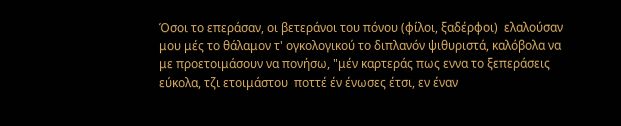Όσοι το επεράσαν, οι βετεράνοι του πόνου (φίλοι, ξαδέρφοι)  ελαλούσαν μου μές το θάλαμον τ' ογκολογικού το διπλανόν ψιθυριστά, καλόβολα να με προετοιμάσουν να πονήσω, "μέν καρτεράς πως εννα το ξεπεράσεις εύκολα, τζι ετοιμάστου  ποττέ έν ένωσες έτσι, εν έναν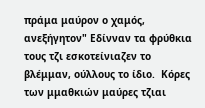πράμα μαύρον ο χαμός, ανεξήγητον" Εδίνναν τα φρύθκια τους τζι εσκοτείνιαζεν το βλέμμαν, ούλλους το ίδιο.  Κόρες των μμαθκιών μαύρες τζιαι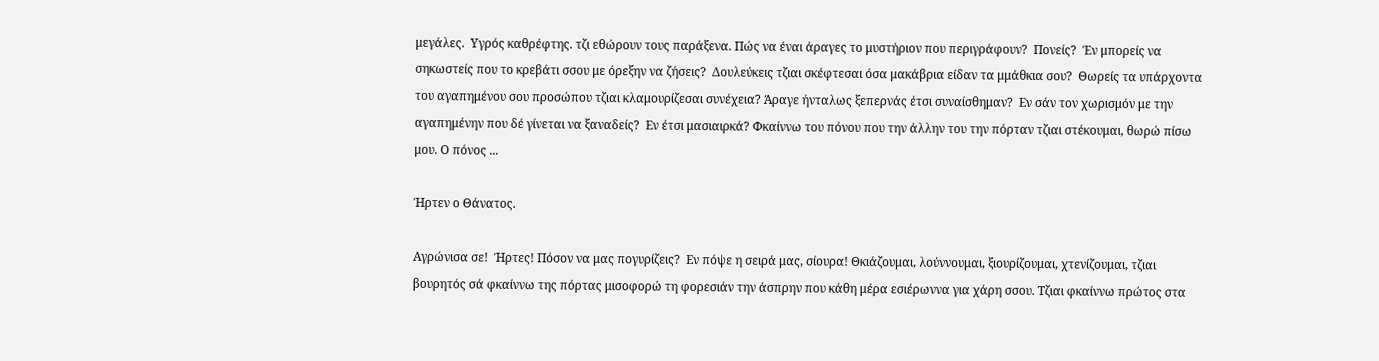μεγάλες.  Υγρός καθρέφτης. τζι εθώρουν τους παράξενα. Πώς να έναι άραγες το μυστήριον που περιγράφουν?  Πονείς?  Έν μπορείς να σηκωστείς που το κρεβάτι σσου με όρεξην να ζήσεις?  Δουλεύκεις τζιαι σκέφτεσαι όσα μακάβρια είδαν τα μμάθκια σου?  Θωρείς τα υπάρχοντα του αγαπημένου σου προσώπου τζιαι κλαμουρίζεσαι συνέχεια? Άραγε ήνταλως ξεπερνάς έτσι συναίσθημαν?  Εν σάν τον χωρισμόν με την αγαπημένην που δέ γίνεται να ξαναδείς?  Εν έτσι μασιαιρκά? Φκαίννω του πόνου που την άλλην του την πόρταν τζιαι στέκουμαι, θωρώ πίσω μου. Ο πόνος ...

Ήρτεν ο Θάνατος.

Αγρώνισα σε!  Ήρτες! Πόσον να μας πογυρίζεις?  Εν πόψε η σειρά μας, σίουρα! Θκιάζουμαι, λούννουμαι, ξιουρίζουμαι, χτενίζουμαι, τζιαι βουρητός σά φκαίννω της πόρτας μισοφορώ τη φορεσιάν την άσπρην που κάθη μέρα εσιέρωννα για χάρη σσου. Τζιαι φκαίννω πρώτος στα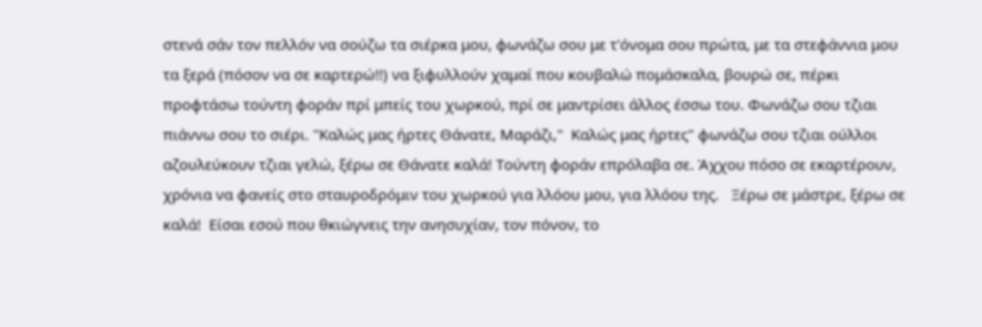στενά σάν τον πελλόν να σούζω τα σιέρκα μου, φωνάζω σου με τ'όνομα σου πρώτα, με τα στεφάννια μου τα ξερά (πόσον να σε καρτερώ!!) να ξιφυλλούν χαμαί που κουβαλώ πομάσκαλα, βουρώ σε, πέρκι προφτάσω τούντη φοράν πρί μπείς του χωρκού, πρί σε μαντρίσει άλλος έσσω του. Φωνάζω σου τζιαι πιάννω σου το σιέρι. "Καλώς μας ήρτες Θάνατε, Μαράζι,"  Καλώς μας ήρτες" φωνάζω σου τζιαι ούλλοι αζουλεύκουν τζιαι γελώ, ξέρω σε Θάνατε καλά! Τούντη φοράν επρόλαβα σε. Άχχου πόσο σε εκαρτέρουν,  χρόνια να φανείς στο σταυροδρόμιν του χωρκού για λλόου μου, για λλόου της.   Ξέρω σε μάστρε, ξέρω σε καλά!  Είσαι εσού που θκιώγνεις την ανησυχίαν, τον πόνον, το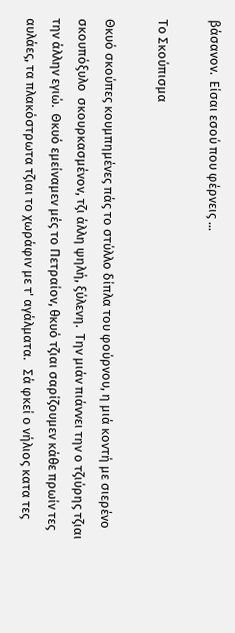βάσανον.  Είσαι εσού που φέρνεις ...

Το Σκούπισμα

Θκυό σκούπες κουμπημένες πάς το στύλλο δίπλα του φούρνου, η μιά κοντή με σιερένο σκουπόξυλο  σκουρκασμένον, τζι άλλη ψηλή, ξύλενη.  Την μιάν πιάννει την ο τζιύρης τζιαι την άλλην εγιώ.  Θκυό εμείναμεν μές το Πετραίον, θκυό τζιαι σαρίζουμεν κάθε πρωίν τες αυλάες, τα πλακόστρωτα τζιαι το χωράφιν με τ' αγάλματα.   Σά φκεί ο νήλιος κατα τες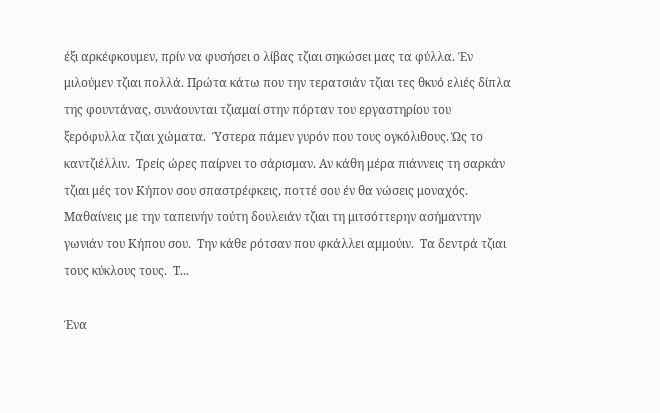έξι αρκέφκουμεν, πρίν να φυσήσει ο λίβας τζιαι σηκώσει μας τα φύλλα. Έν μιλούμεν τζιαι πολλά. Πρώτα κάτω που την τερατσιάν τζιαι τες θκυό ελιές δίπλα της φουντάνας, συνάουνται τζιαμαί στην πόρταν του εργαστηρίου του ξερόφυλλα τζιαι χώματα.  Ύστερα πάμεν γυρόν που τους ογκόλιθους. Ώς το καντζιέλλιν.  Τρείς ώρες παίρνει το σάρισμαν. Αν κάθη μέρα πιάννεις τη σαρκάν τζιαι μές τον Κήπον σου σπαστρέφκεις, ποττέ σου έν θα νώσεις μοναχός.  Μαθαίνεις με την ταπεινήν τούτη δουλειάν τζιαι τη μιτσόττερην ασήμαντην γωνιάν του Κήπου σου.  Την κάθε ρότσαν που φκάλλει αμμούιν.  Τα δεντρά τζιαι τους κύκλους τους.  Τ...

Ένα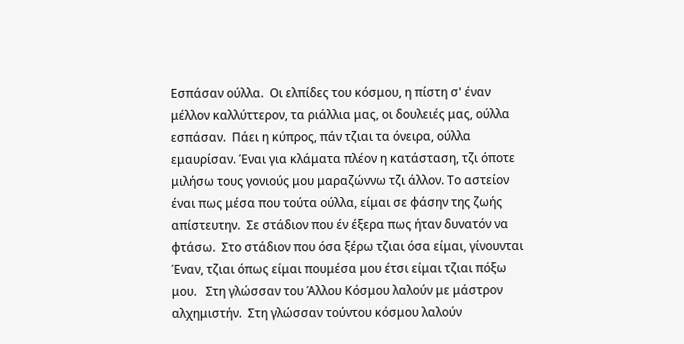Εσπάσαν ούλλα.  Οι ελπίδες του κόσμου, η πίστη σ' έναν μέλλον καλλύττερον, τα ριάλλια μας, οι δουλειές μας, ούλλα εσπάσαν.  Πάει η κύπρος, πάν τζιαι τα όνειρα, ούλλα εμαυρίσαν. Έναι για κλάματα πλέον η κατάσταση, τζι όποτε μιλήσω τους γονιούς μου μαραζώννω τζι άλλον. Το αστείον έναι πως μέσα που τούτα ούλλα, είμαι σε φάσην της ζωής απίστευτην.  Σε στάδιον που έν έξερα πως ήταν δυνατόν να φτάσω.  Στο στάδιον που όσα ξέρω τζιαι όσα είμαι, γίνουνται Έναν, τζιαι όπως είμαι πουμέσα μου έτσι είμαι τζιαι πόξω μου.   Στη γλώσσαν του Άλλου Κόσμου λαλούν με μάστρον αλχημιστήν.  Στη γλώσσαν τούντου κόσμου λαλούν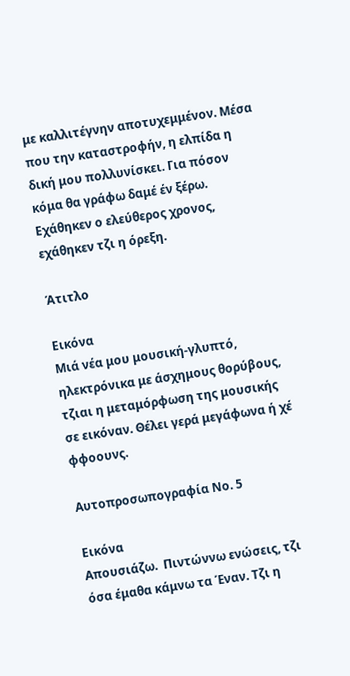με καλλιτέγνην αποτυχεμμένον. Μέσα που την καταστροφήν, η ελπίδα η δική μου πολλυνίσκει. Για πόσον κόμα θα γράφω δαμέ έν ξέρω.  Εχάθηκεν ο ελεύθερος χρονος, εχάθηκεν τζι η όρεξη.

Άτιτλο

Εικόνα
Μιά νέα μου μουσική-γλυπτό, ηλεκτρόνικα με άσχημους θορύβους, τζιαι η μεταμόρφωση της μουσικής σε εικόναν. Θέλει γερά μεγάφωνα ή χέ φφοουνς.

Αυτοπροσωπογραφία Νο. 5

Εικόνα
Απουσιάζω.  Πιντώννω ενώσεις, τζι όσα έμαθα κάμνω τα Έναν. Τζι η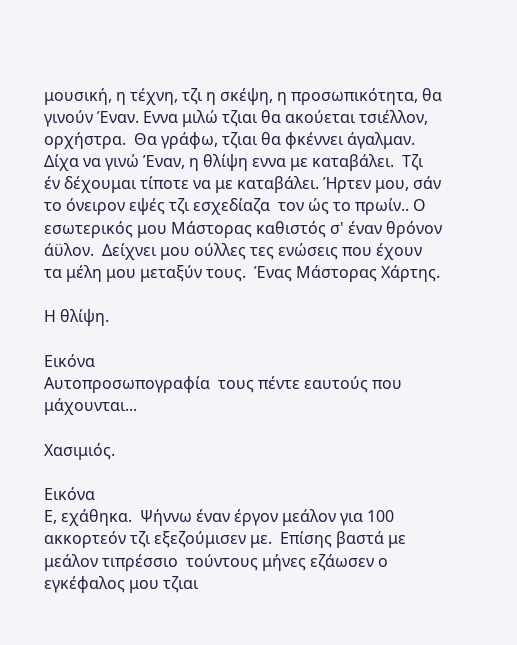μουσική, η τέχνη, τζι η σκέψη, η προσωπικότητα, θα γινούν Έναν. Εννα μιλώ τζιαι θα ακούεται τσιέλλον, ορχήστρα.  Θα γράφω, τζιαι θα φκέννει άγαλμαν. Δίχα να γινώ Έναν, η θλίψη εννα με καταβάλει.  Τζι έν δέχουμαι τίποτε να με καταβάλει. Ήρτεν μου, σάν το όνειρον εψές τζι εσχεδίαζα  τον ώς το πρωίν.. Ο εσωτερικός μου Μάστορας καθιστός σ' έναν θρόνον άϋλον.  Δείχνει μου ούλλες τες ενώσεις που έχουν τα μέλη μου μεταξύν τους.  Ένας Μάστορας Χάρτης.

Η θλίψη.

Εικόνα
Αυτοπροσωπογραφία  τους πέντε εαυτούς που μάχουνται...

Χασιμιός.

Εικόνα
Ε, εχάθηκα.  Ψήννω έναν έργον μεάλον για 100 ακκορτεόν τζι εξεζούμισεν με.  Επίσης βαστά με μεάλον τιπρέσσιο  τούντους μήνες εζάωσεν ο εγκέφαλος μου τζιαι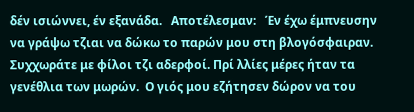δέν ισιώννει, έν εξανάδα.   Αποτέλεσμαν:   Έν έχω έμπνευσην να γράψω τζιαι να δώκω το παρών μου στη βλογόσφαιραν.  Συχχωράτε με φίλοι τζι αδερφοί. Πρί λλίες μέρες ήταν τα γενέθλια των μωρών.  Ο γιός μου εζήτησεν δώρον να του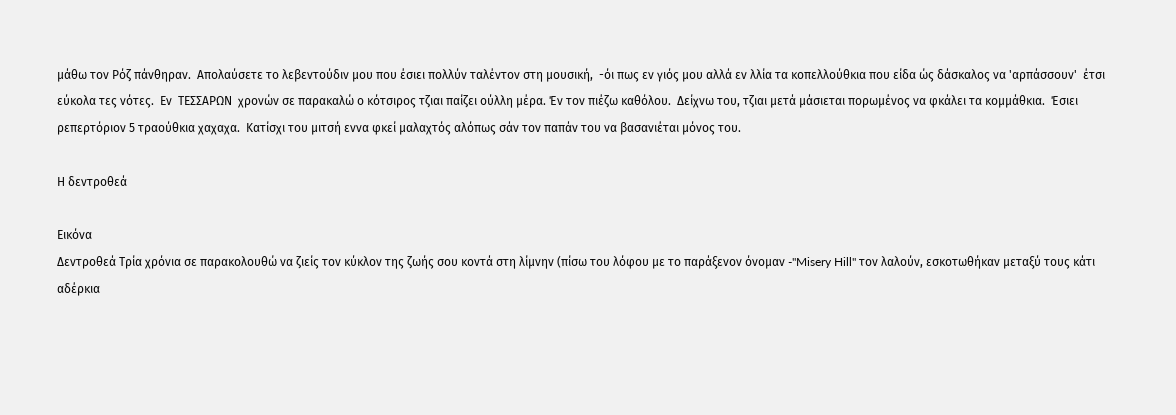μάθω τον Ρόζ πάνθηραν.  Απολαύσετε το λεβεντούδιν μου που έσιει πολλύν ταλέντον στη μουσική,  -όι πως εν γιός μου αλλά εν λλία τα κοπελλούθκια που είδα ώς δάσκαλος να 'αρπάσσουν'  έτσι εύκολα τες νότες.  Εν  ΤΕΣΣΑΡΩΝ  χρονών σε παρακαλώ ο κότσιρος τζιαι παίζει ούλλη μέρα. Έν τον πιέζω καθόλου.  Δείχνω του, τζιαι μετά μάσιεται πορωμένος να φκάλει τα κομμάθκια.  Έσιει ρεπερτόριον 5 τραούθκια χαχαχα.  Κατίσχι του μιτσή εννα φκεί μαλαχτός αλόπως σάν τον παπάν του να βασανιέται μόνος του.

Η δεντροθεά

Εικόνα
Δεντροθεά Τρία χρόνια σε παρακολουθώ να ζιείς τον κύκλον της ζωής σου κοντά στη λίμνην (πίσω του λόφου με το παράξενον όνομαν -"Misery Hill" τον λαλούν, εσκοτωθήκαν μεταξύ τους κάτι αδέρκια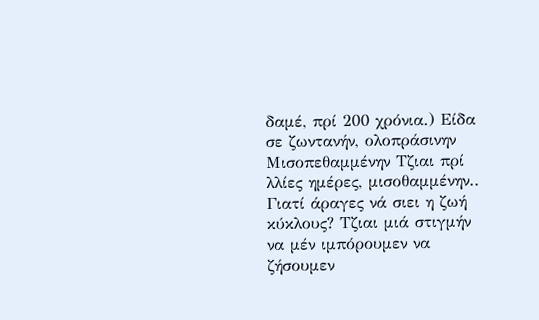δαμέ, πρί 200 χρόνια.) Είδα σε ζωντανήν, ολοπράσινην Μισοπεθαμμένην Τζιαι πρί λλίες ημέρες, μισοθαμμένην.. Γιατί άραγες νά σιει η ζωή κύκλους? Τζιαι μιά στιγμήν να μέν ιμπόρουμεν να ζήσουμεν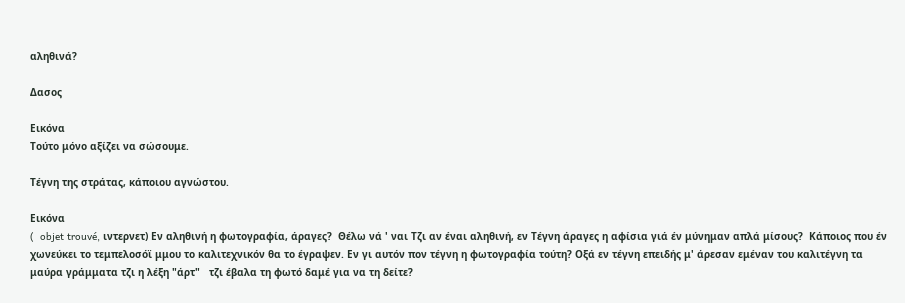αληθινά?

Δασος

Εικόνα
Τούτο μόνο αξίζει να σώσουμε.

Τέγνη της στράτας, κάποιου αγνώστου.

Εικόνα
(  objet trouvé, ιντερνετ) Εν αληθινή η φωτογραφία, άραγες?  Θέλω νά ' ναι Τζι αν έναι αληθινή, εν Τέγνη άραγες η αφίσια γιά έν μύνημαν απλά μίσους?  Κάποιος που έν χωνεύκει το τεμπελοσόϊ μμου το καλιτεχνικόν θα το έγραψεν. Εν γι αυτόν πον τέγνη η φωτογραφία τούτη? Οξά εν τέγνη επειδής μ' άρεσαν εμέναν του καλιτέγνη τα μαύρα γράμματα τζι η λέξη "άρτ"   τζι έβαλα τη φωτό δαμέ για να τη δείτε?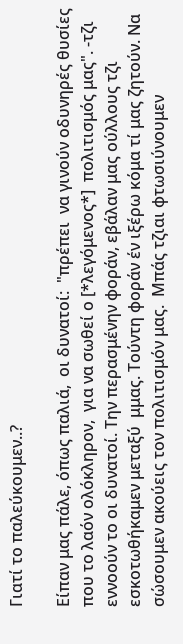Γιατί το παλεύκουμεν..?

Είπαν μας πάλε, όπως παλιά,  οι δυνατοί:  "πρέπει  να γινούν οδυνηρές θυσίες που το λαόν ολόκληρον,  για να σωθεί ο [*λεγόμενος*]  πολιτισμός μας". -τζι εννοούν το οι δυνατοί. Την περασμένην φοράν, εβάλαν μας ούλλους τζι εσκοτωθήκαμεν μεταξύ  μμας. Τούντη φοράν έν ιξέρω κόμα τί μας ζητούν. Να σώσουμεν ακούεις τον πολιτισμόν μας.  Μπάς τζιαι φτωσιύνουμεν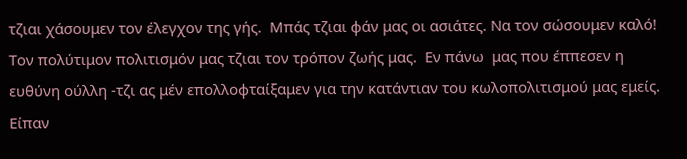τζιαι χάσουμεν τον έλεγχον της γής.  Μπάς τζιαι φάν μας οι ασιάτες. Να τον σώσουμεν καλό!   Τον πολύτιμον πολιτισμόν μας τζιαι τον τρόπον ζωής μας.  Εν πάνω  μας που έππεσεν η ευθύνη ούλλη -τζι ας μέν επολλοφταίξαμεν για την κατάντιαν του κωλοπολιτισμού μας εμείς.    Είπαν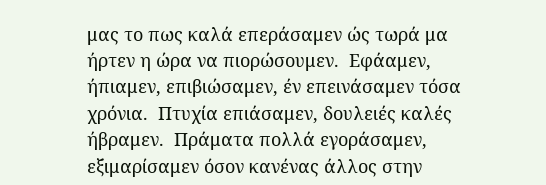μας το πως καλά επεράσαμεν ώς τωρά μα ήρτεν η ώρα να πιορώσουμεν.  Εφάαμεν, ήπιαμεν, επιβιώσαμεν, έν επεινάσαμεν τόσα χρόνια.  Πτυχία επιάσαμεν, δουλειές καλές ήβραμεν.  Πράματα πολλά εγοράσαμεν, εξιμαρίσαμεν όσον κανένας άλλος στην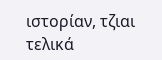ιστορίαν, τζιαι τελικά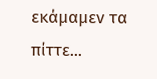εκάμαμεν τα πίττε...